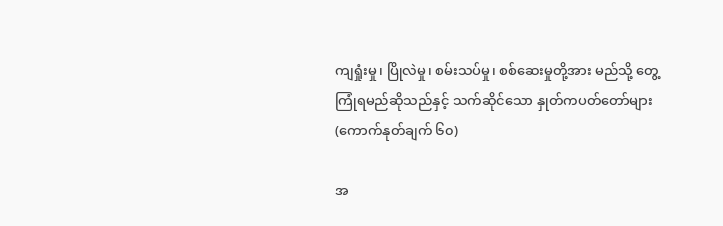ကျရှုံးမှု၊ ပြိုလဲမှု၊ စမ်းသပ်မှု၊ စစ်ဆေးမှုတို့အား မည်သို့ တွေ့ကြုံရမည်ဆိုသည်နှင့် သက်ဆိုင်သော နှုတ်ကပတ်တော်များ (ကောက်နုတ်ချက် ၆၀)

အ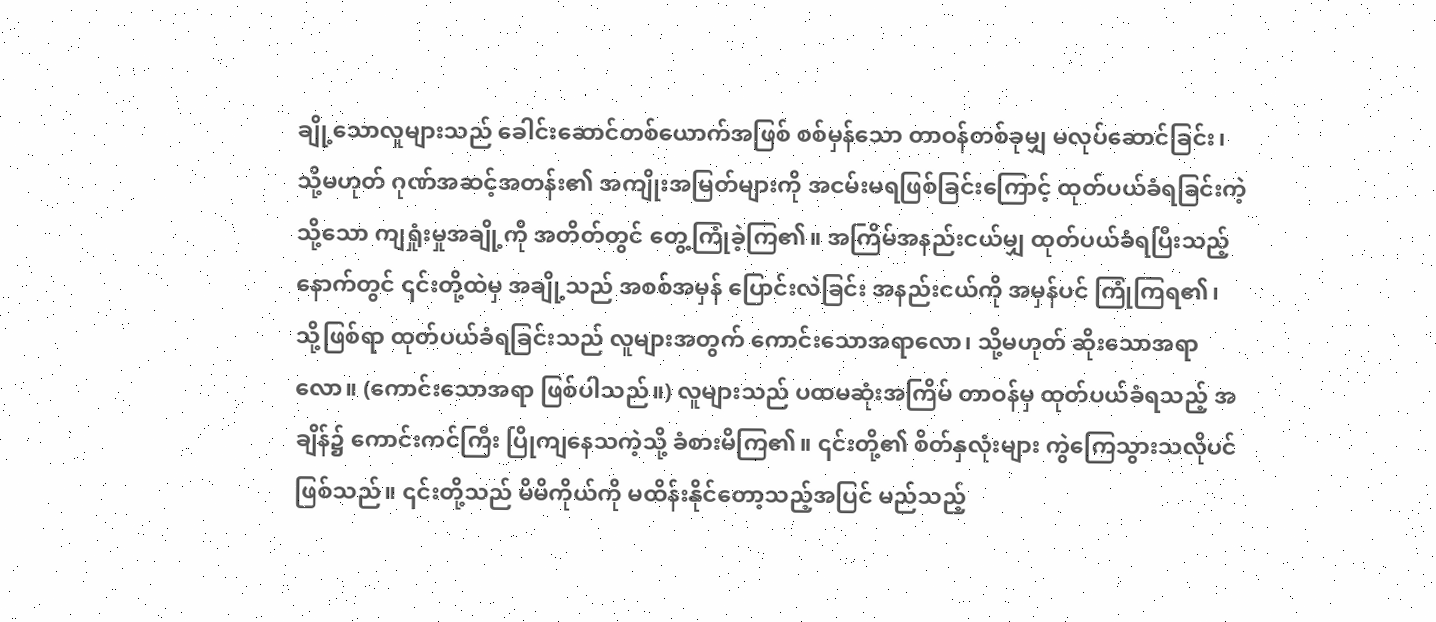ချို့သောလူများသည် ခေါင်းဆောင်တစ်ယောက်အဖြစ် စစ်မှန်သော တာဝန်တစ်ခုမျှ မလုပ်ဆောင်ခြင်း၊ သို့မဟုတ် ဂုဏ်အဆင့်အတန်း၏ အကျိုးအမြတ်များကို အငမ်းမရဖြစ်ခြင်းကြောင့် ထုတ်ပယ်ခံရခြင်းကဲ့သို့သော ကျရှုံးမှုအချို့ကို အတိတ်တွင် တွေ့ကြုံခဲ့ကြ၏။ အကြိမ်အနည်းငယ်မျှ ထုတ်ပယ်ခံရပြီးသည့်နောက်တွင် ၎င်းတို့ထဲမှ အချို့သည် အစစ်အမှန် ပြောင်းလဲခြင်း အနည်းငယ်ကို အမှန်ပင် ကြုံကြရ၏၊ သို့ဖြစ်ရာ ထုတ်ပယ်ခံရခြင်းသည် လူများအတွက် ကောင်းသောအရာလော၊ သို့မဟုတ် ဆိုးသောအရာလော။ (ကောင်းသောအရာ ဖြစ်ပါသည်။) လူများသည် ပထမဆုံးအကြိမ် တာဝန်မှ ထုတ်ပယ်ခံရသည့် အချိန်၌ ကောင်းကင်ကြီး ပြိုကျနေသကဲ့သို့ ခံစားမိကြ၏။ ၎င်းတို့၏ စိတ်နှလုံးများ ကွဲကြေသွားသလိုပင် ဖြစ်သည်။ ၎င်းတို့သည် မိမိကိုယ်ကို မထိန်းနိုင်တော့သည့်အပြင် မည်သည့်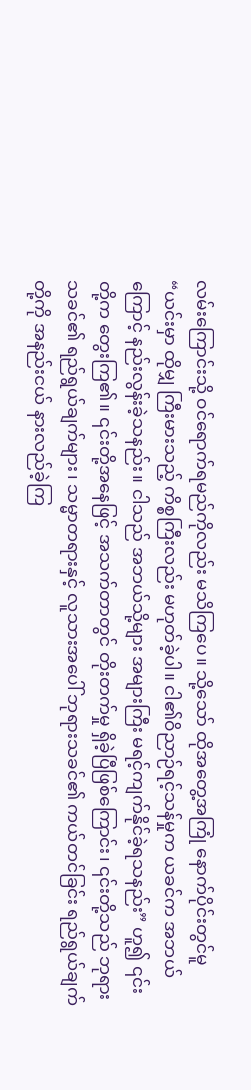လမ်းကြောင်းသို့ ဝင်ရောက်ရမည်ကိုလည်း မသိကြပေ။ သို့သော် ထိုအတွေ့အကြုံ နောက်ပိုင်းတွင်မူ “ယင်းမှာ ထိုမျှ ကြီးမားသည့် ကိစ္စကြီးလည်း မဟုတ်ခဲ့ပါ။ ငါ၏ဝိညာဉ်ရင့်သန်မှုက ယခင်က အဘယ်ကြောင့် နည်းလွန်းခဲ့သနည်း။ ငါသည် အဘယ်သို့များ အများကြီး မရင့်ကျက်နိုင်ခဲ့ရသနည်း” ဟူ၍ ၎င်းတို့က တွေးကြ၏။ ၎င်းတို့အနေဖြင့် အသက်တာတွင် တိုးတက်မှု ရှိခဲ့ပြီဖြစ်ကြောင်း၊ ၎င်းတို့သည် ဘုရားသခင်၏ ရည်ရွယ်ချက်များ၊ သမ္မာတရားနှင့် လူသားအပေါ် ဘုရားသခင်၏ ကယ်တင်ခြင်း ရည်ရွယ်ချက်တို့ကို အနည်းငယ် နားလည်ခဲ့ကြ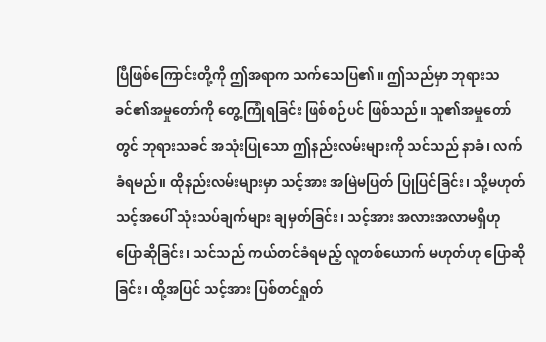ပြီဖြစ်ကြောင်းတို့ကို ဤအရာက သက်သေပြ၏။ ဤသည်မှာ ဘုရားသခင်၏အမှုတော်ကို တွေ့ကြုံရခြင်း ဖြစ်စဉ်ပင် ဖြစ်သည်။ သူ၏အမှုတော်တွင် ဘုရားသခင် အသုံးပြုသော ဤနည်းလမ်းများကို သင်သည် နာခံ၊ လက်ခံရမည်။ ထိုနည်းလမ်းများမှာ သင့်အား အမြဲမပြတ် ပြုပြင်ခြင်း၊ သို့မဟုတ် သင့်အပေါ် သုံးသပ်ချက်များ ချမှတ်ခြင်း၊ သင့်အား အလားအလာမရှိဟု ပြောဆိုခြင်း၊ သင်သည် ကယ်တင်ခံရမည့် လူတစ်ယောက် မဟုတ်ဟု ပြောဆိုခြင်း၊ ထို့အပြင် သင့်အား ပြစ်တင်ရှုတ်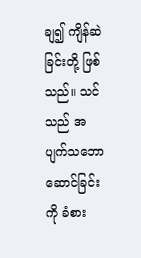ချ၍ ကျိန်ဆဲခြင်းတို့ ဖြစ်သည်။ သင်သည် အပျက်သဘောဆောင်ခြင်းကို ခံစား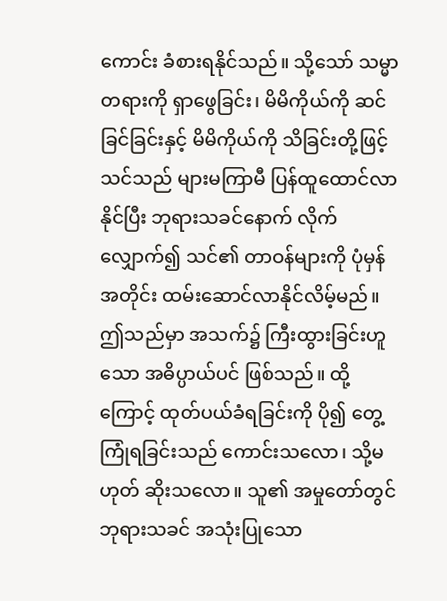ကောင်း ခံစားရနိုင်သည်။ သို့သော် သမ္မာတရားကို ရှာဖွေခြင်း၊ မိမိကိုယ်ကို ဆင်ခြင်ခြင်းနှင့် မိမိကိုယ်ကို သိခြင်းတို့ဖြင့် သင်သည် များမကြာမီ ပြန်ထူထောင်လာနိုင်ပြီး ဘုရားသခင်နောက် လိုက်လျှောက်၍ သင်၏ တာဝန်များကို ပုံမှန်အတိုင်း ထမ်းဆောင်လာနိုင်လိမ့်မည်။ ဤသည်မှာ အသက်၌ ကြီးထွားခြင်းဟူသော အဓိပ္ပာယ်ပင် ဖြစ်သည်။ ထို့ကြောင့် ထုတ်ပယ်ခံရခြင်းကို ပို၍ တွေ့ကြုံရခြင်းသည် ကောင်းသလော၊ သို့မဟုတ် ဆိုးသလော။ သူ၏ အမှုတော်တွင် ဘုရားသခင် အသုံးပြုသော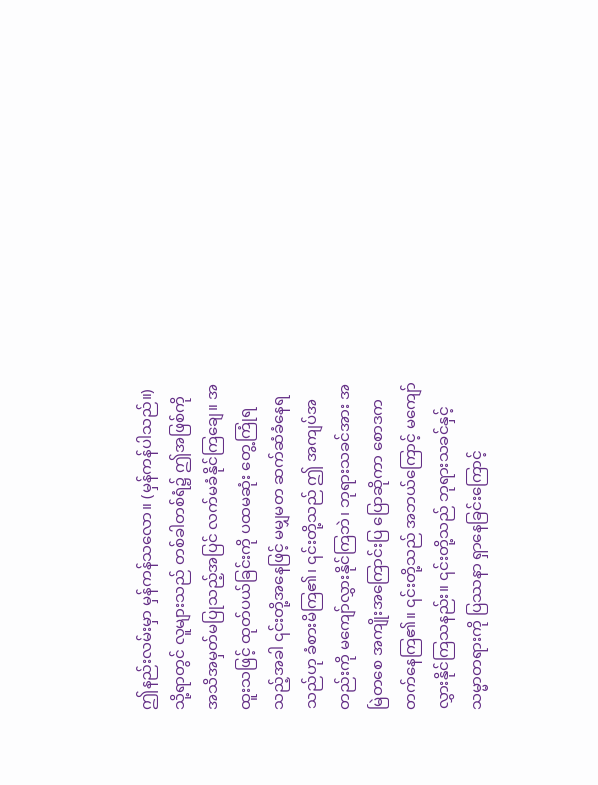ဤနည်းလမ်းမှာ မှန်ကန်သလော။ (မှန်ကန်ပါသည်။) သို့ရာတွင် လူများသည် တစ်ခါတစ်ရံ၌ ဤအဖြစ်ကို အသိအမှတ်မပြုသည့်အပြင် လက်မခံနိုင်ကြချေ။ အထူးသဖြင့် ထုတ်ပယ်ခြင်းကို ပထမဆုံး တွေ့ကြုံရသည့်အခါ ၎င်းတို့အနေဖြင့် မမျှမတ ဆက်ဆံခံနေရသည်ဟု ခံစားမိကြ၏၊ ၎င်းတို့သည် ဤ အကျပ်အတည်းကို မကျော်လွှားနိုင်ကြဘဲ၊ ဘုရားသခင်အား အမြဲတစေ အကျိုးအကြောင်းပြ ပြောဆိုကာ စောဒကတက်နေကြ၏။ ၎င်းတို့သည် အဘယ်ကြောင့် မကျော်လွှားနိုင်ကြသနည်း။ ၎င်းတို့သည် ဘုရားသခင်နှင့် သမ္မာတရားကို ပြဿနာ ရှာနေခြင်းကြောင့်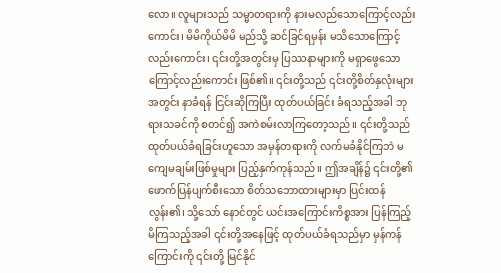လော။ လူများသည် သမ္မာတရားကို နားမလည်သောကြောင့်လည်းကောင်း၊ မိမိကိုယ်မိမိ မည်သို့ ဆင်ခြင်ရမှန်း မသိသောကြောင့်လည်းကောင်း၊ ၎င်းတို့အတွင်းမှ ပြဿနာများကို မရှာဖွေသောကြောင့်လည်းကောင်း ဖြစ်၏။ ၎င်းတို့သည် ၎င်းတို့စိတ်နှလုံးများအတွင်း နာခံရန် ငြင်းဆိုကြပြီး ထုတ်ပယ်ခြင်း ခံရသည့်အခါ ဘုရားသခင်ကို စတင်၍ အကဲစမ်းလာကြတော့သည်။ ၎င်းတို့သည် ထုတ်ပယ်ခံရခြင်းဟူသော အမှန်တရားကို လက်မခံနိုင်ကြဘဲ မကျေမချမ်းဖြစ်မှုများ ပြည့်နှက်ကုန်သည်။ ဤအချိန်၌ ၎င်းတို့၏ ဖောက်ပြန်ပျက်စီးသော စိတ်သဘောထားများမှာ ပြင်းထန်လွန်း၏၊ သို့သော် နောင်တွင် ယင်းအကြောင်းကိစ္စအား ပြန်ကြည့်မိကြသည့်အခါ ၎င်းတို့အနေဖြင့် ထုတ်ပယ်ခံရသည်မှာ မှန်ကန်ကြောင်းကို ၎င်းတို့ မြင်နိုင်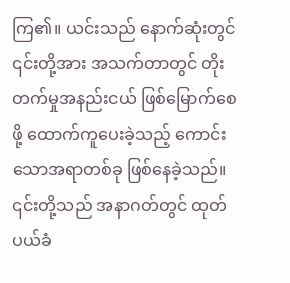ကြ၏။ ယင်းသည် နောက်ဆုံးတွင် ၎င်းတို့အား အသက်တာတွင် တိုးတက်မှုအနည်းငယ် ဖြစ်မြောက်စေဖို့ ထောက်ကူပေးခဲ့သည့် ကောင်းသောအရာတစ်ခု ဖြစ်နေခဲ့သည်။ ၎င်းတို့သည် အနာဂတ်တွင် ထုတ်ပယ်ခံ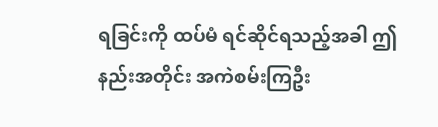ရခြင်းကို ထပ်မံ ရင်ဆိုင်ရသည့်အခါ ဤနည်းအတိုင်း အကဲစမ်းကြဦး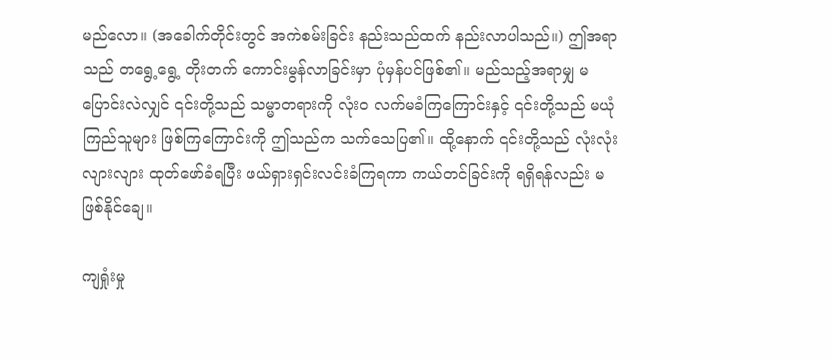မည်လော။ (အခေါက်တိုင်းတွင် အကဲစမ်းခြင်း နည်းသည်ထက် နည်းလာပါသည်။) ဤအရာသည် တရွေ့ရွေ့ တိုးတက် ကောင်းမွန်လာခြင်းမှာ ပုံမှန်ပင်ဖြစ်၏။ မည်သည့်အရာမျှ မပြောင်းလဲလျှင် ၎င်းတို့သည် သမ္မာတရားကို လုံးဝ လက်မခံကြကြောင်းနှင့် ၎င်းတို့သည် မယုံကြည်သူများ ဖြစ်ကြကြောင်းကို ဤသည်က သက်သေပြ၏။ ထို့နောက် ၎င်းတို့သည် လုံးလုံးလျားလျား ထုတ်ဖော်ခံရပြီး ဖယ်ရှားရှင်းလင်းခံကြရကာ ကယ်တင်ခြင်းကို ရရှိရန်လည်း မဖြစ်နိုင်ချေ။

ကျရှုံးမှု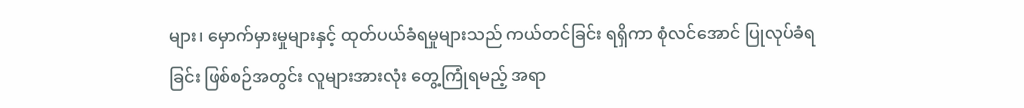များ၊ မှောက်မှားမှုများနှင့် ထုတ်ပယ်ခံရမှုများသည် ကယ်တင်ခြင်း ရရှိကာ စုံလင်အောင် ပြုလုပ်ခံရခြင်း ဖြစ်စဉ်အတွင်း လူများအားလုံး တွေ့ကြုံရမည့် အရာ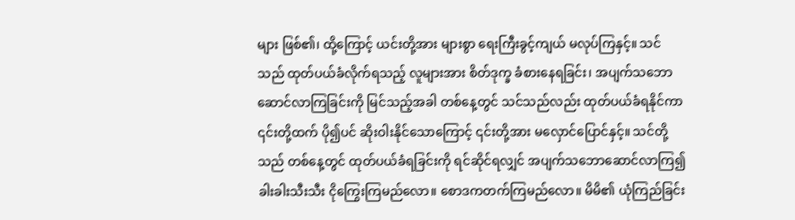များ ဖြစ်၏၊ ထို့ကြောင့် ယင်းတို့အား များစွာ ရေးကြီးခွင့်ကျယ် မလုပ်ကြနှင့်။ သင်သည် ထုတ်ပယ်ခံလိုက်ရသည့် လူများအား စိတ်ဒုက္ခ ခံစားနေရခြင်း၊ အပျက်သဘောဆောင်လာကြခြင်းကို မြင်သည့်အခါ တစ်နေ့တွင် သင်သည်လည်း ထုတ်ပယ်ခံရနိုင်ကာ ၎င်းတို့ထက် ပို၍ပင် ဆိုးဝါးနိုင်သောကြောင့် ၎င်းတို့အား မလှောင်ပြောင်နှင့်။ သင်တို့သည် တစ်နေ့တွင် ထုတ်ပယ်ခံရခြင်းကို ရင်ဆိုင်ရလျှင် အပျက်သဘောဆောင်လာကြ၍ ခါးခါးသီးသီး ငိုကြွေးကြမည်လော။ စောဒကတက်ကြမည်လော။ မိမိ၏ ယုံကြည်ခြင်း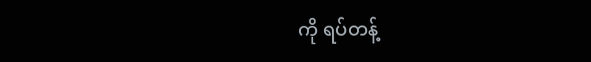ကို ရပ်တန့်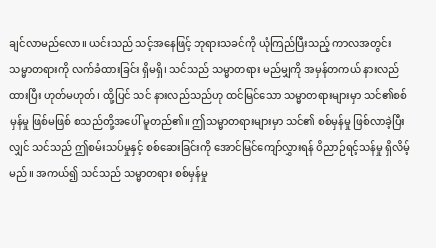ချင်လာမည်လော။ ယင်းသည် သင့်အနေဖြင့် ဘုရားသခင်ကို ယုံကြည်ပြီးသည့် ကာလအတွင်း သမ္မာတရားကို လက်ခံထားခြင်း ရှိမရှိ၊ သင်သည် သမ္မာတရား မည်မျှကို အမှန်တကယ် နားလည်ထားပြီး ဟုတ်မဟုတ်၊ ထို့ပြင် သင် နားလည်သည်ဟု ထင်မြင်သော သမ္မာတရားများမှာ သင်၏စစ်မှန်မှု ဖြစ်မဖြစ် စသည်တို့အပေါ် မူတည်၏။ ဤသမ္မာတရားများမှာ သင်၏ စစ်မှန်မှု ဖြစ်လာခဲ့ပြီးလျှင် သင်သည် ဤစမ်းသပ်မှုနှင့် စစ်ဆေးခြင်းကို အောင်မြင်ကျော်လွှားရန် ဝိညာဉ်ရင့်သန်မှု ရှိလိမ့်မည်။ အကယ်၍ သင်သည် သမ္မာတရား စစ်မှန်မှု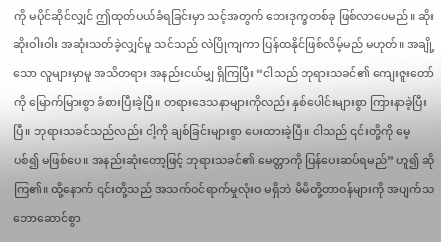ကို မပိုင်ဆိုင်လျှင် ဤထုတ်ပယ်ခံရခြင်းမှာ သင့်အတွက် ဘေးဒုက္ခတစ်ခု ဖြစ်လာပေမည်။ ဆိုးဆိုးဝါးဝါး အဆုံးသတ်ခဲ့လျှင်မူ သင်သည် လဲပြိုကျကာ ပြန်ထနိုင်ဖြစ်လိမ့်မည် မဟုတ်။ အချို့သော လူများမှာမူ အသိတရား အနည်းငယ်မျှ ရှိကြပြီး “ငါသည် ဘုရားသခင်၏ ကျေးဇူးတော်ကို မြောက်မြားစွာ ခံစားပြီးခဲ့ပြီ။ တရားဒေသနာများကိုလည်း နှစ်ပေါင်းများစွာ ကြားနာခဲ့ပြီးပြီ။ ဘုရားသခင်သည်လည်း ငါ့ကို ချစ်ခြင်းများစွာ ပေးထားခဲ့ပြီ။ ငါသည် ၎င်းတို့ကို မေ့ပစ်၍ မဖြစ်ပေ။ အနည်းဆုံးတော့ဖြင့် ဘုရားသခင်၏ မေတ္တာကို ပြန်ပေးဆပ်ရမည်” ဟူ၍ ဆိုကြ၏။ ထို့နောက် ၎င်းတို့သည် အသက်ဝင်ရာက်မှုလုံးဝ မရှိဘဲ မိမိတို့တာဝန်များကို အပျက်သဘောဆောင်စွာ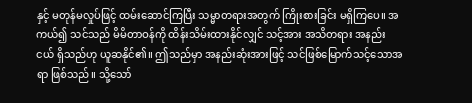နှင့် မတုန်မလှုပ်ဖြင့် ထမ်းဆောင်ကြပြီး သမ္မာတရားအတွက် ကြိုးစားခြင်း မရှိကြပေ။ အကယ်၍ သင်သည် မိမိတာဝန်ကို ထိန်းသိမ်းထားနိုင်လျှင် သင့်အား အသိတရား အနည်းငယ် ရှိသည်ဟု ယူဆနိုင်၏။ ဤသည်မှာ အနည်းဆုံးအားဖြင့် သင်ဖြစ်မြောက်သင့်သောအရာ ဖြစ်သည်။ သို့သော်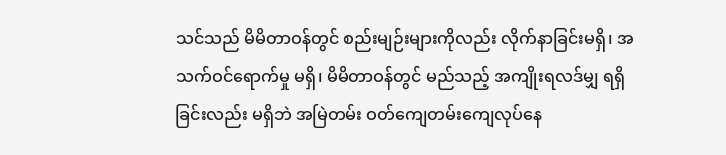သင်သည် မိမိတာဝန်တွင် စည်းမျဉ်းများကိုလည်း လိုက်နာခြင်းမရှိ၊ အသက်ဝင်ရောက်မှု မရှိ၊ မိမိတာဝန်တွင် မည်သည့် အကျိုးရလဒ်မျှ ရရှိခြင်းလည်း မရှိဘဲ အမြဲတမ်း ဝတ်ကျေတမ်းကျေလုပ်နေ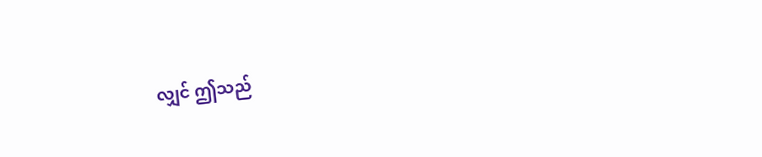လျှင် ဤသည်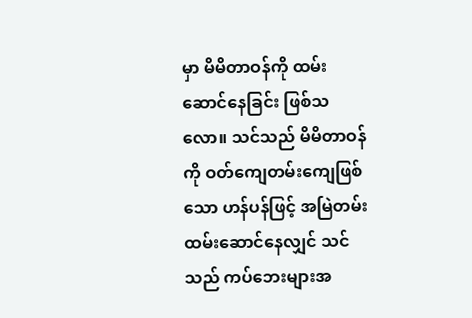မှာ မိမိတာဝန်ကို ထမ်းဆောင်နေခြင်း ဖြစ်သလော။ သင်သည် မိမိတာဝန်ကို ဝတ်ကျေတမ်းကျေဖြစ်သော ဟန်ပန်ဖြင့် အမြဲတမ်း ထမ်းဆောင်နေလျှင် သင်သည် ကပ်ဘေးများအ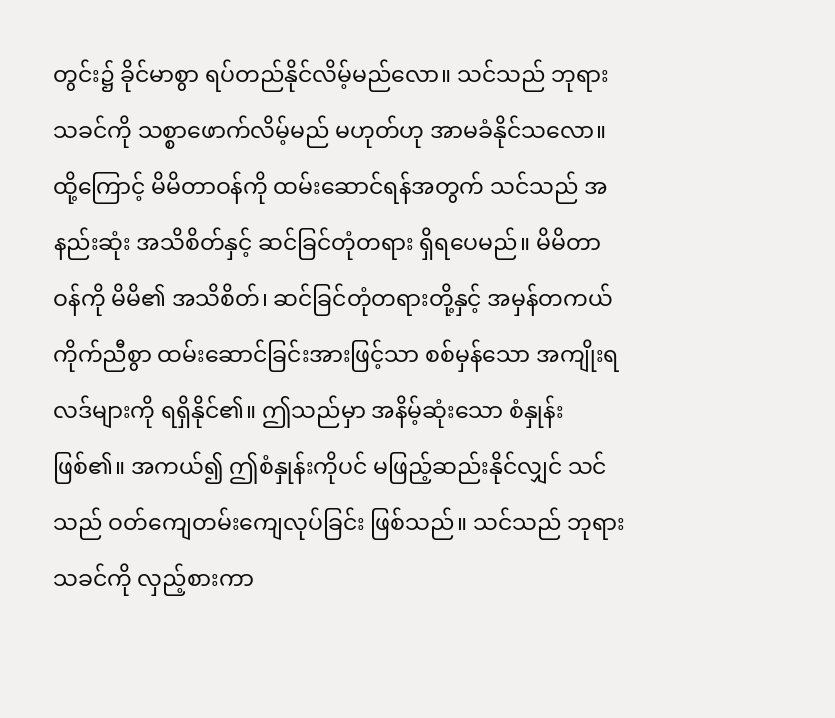တွင်း၌ ခိုင်မာစွာ ရပ်တည်နိုင်လိမ့်မည်လော။ သင်သည် ဘုရားသခင်ကို သစ္စာဖောက်လိမ့်မည် မဟုတ်ဟု အာမခံနိုင်သလော။ ထို့ကြောင့် မိမိတာဝန်ကို ထမ်းဆောင်ရန်အတွက် သင်သည် အနည်းဆုံး အသိစိတ်နှင့် ဆင်ခြင်တုံတရား ရှိရပေမည်။ မိမိတာဝန်ကို မိမိ၏ အသိစိတ်၊ ဆင်ခြင်တုံတရားတို့နှင့် အမှန်တကယ် ကိုက်ညီစွာ ထမ်းဆောင်ခြင်းအားဖြင့်သာ စစ်မှန်သော အကျိုးရလဒ်များကို ရရှိနိုင်၏။ ဤသည်မှာ အနိမ့်ဆုံးသော စံနှုန်းဖြစ်၏။ အကယ်၍ ဤစံနှုန်းကိုပင် မဖြည့်ဆည်းနိုင်လျှင် သင်သည် ဝတ်ကျေတမ်းကျေလုပ်ခြင်း ဖြစ်သည်။ သင်သည် ဘုရားသခင်ကို လှည့်စားကာ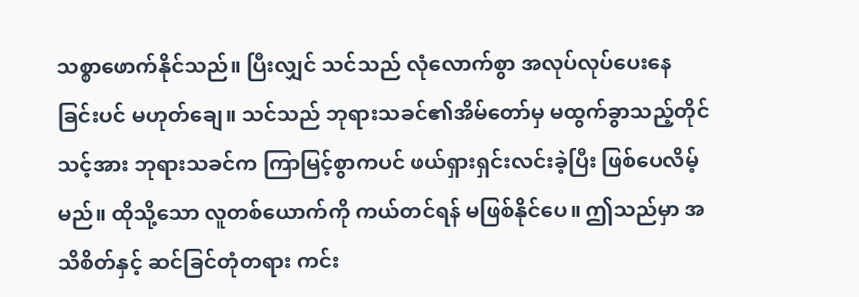သစ္စာဖောက်နိုင်သည်။ ပြီးလျှင် သင်သည် လုံလောက်စွာ အလုပ်လုပ်ပေးနေခြင်းပင် မဟုတ်ချေ။ သင်သည် ဘုရားသခင်၏အိမ်တော်မှ မထွက်ခွာသည့်တိုင် သင့်အား ဘုရားသခင်က ကြာမြင့်စွာကပင် ဖယ်ရှားရှင်းလင်းခဲ့ပြီး ဖြစ်ပေလိမ့်မည်။ ထိုသို့သော လူတစ်ယောက်ကို ကယ်တင်ရန် မဖြစ်နိုင်ပေ။ ဤသည်မှာ အသိစိတ်နှင့် ဆင်ခြင်တုံတရား ကင်း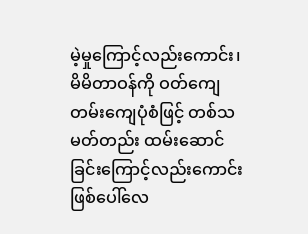မဲ့မှုကြောင့်လည်းကောင်း၊ မိမိတာဝန်ကို ဝတ်ကျေတမ်းကျေပုံစံဖြင့် တစ်သမတ်တည်း ထမ်းဆောင်ခြင်းကြောင့်လည်းကောင်း ဖြစ်ပေါ်လေ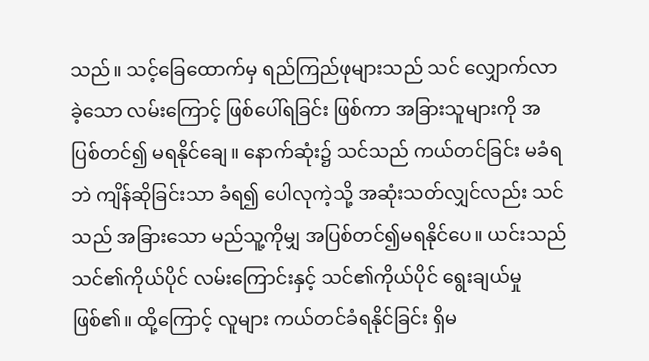သည်။ သင့်ခြေထောက်မှ ရည်ကြည်ဖုများသည် သင် လျှောက်လာခဲ့သော လမ်းကြောင့် ဖြစ်ပေါ်ရခြင်း ဖြစ်ကာ အခြားသူများကို အပြစ်တင်၍ မရနိုင်ချေ။ နောက်ဆုံး၌ သင်သည် ကယ်တင်ခြင်း မခံရဘဲ ကျိန်ဆိုခြင်းသာ ခံရ၍ ပေါလုကဲ့သို့ အဆုံးသတ်လျှင်လည်း သင်သည် အခြားသော မည်သူ့ကိုမျှ အပြစ်တင်၍မရနိုင်ပေ။ ယင်းသည် သင်၏ကိုယ်ပိုင် လမ်းကြောင်းနှင့် သင်၏ကိုယ်ပိုင် ရွေးချယ်မှု ဖြစ်၏။ ထို့ကြောင့် လူများ ကယ်တင်ခံရနိုင်ခြင်း ရှိမ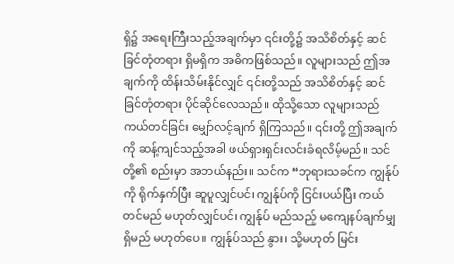ရှိ၌ အရေးကြီးသည့်အချက်မှာ ၎င်းတို့၌ အသိစိတ်နှင့် ဆင်ခြင်တုံတရား ရှိမရှိက အဓိကဖြစ်သည်။ လူများသည် ဤအချက်ကို ထိန်းသိမ်းနိုင်လျှင် ၎င်းတို့သည် အသိစိတ်နှင့် ဆင်ခြင်တုံတရား ပိုင်ဆိုင်လေသည်။ ထိုသို့သော လူများသည် ကယ်တင်ခြင်း မျှော်လင့်ချက် ရှိကြသည်။ ၎င်းတို့ ဤအချက်ကို ဆန့်ကျင်သည့်အခါ ဖယ်ရှားရှင်းလင်းခံရလိမ့်မည်။ သင်တို့၏ စည်းမှာ အဘယ်နည်း။ သင်က “ဘုရားသခင်က ကျွန်ုပ်ကို ရိုက်နှက်ပြီး ဆူပူလျှင်ပင်၊ ကျွန်ုပ်ကို ငြင်းပယ်ပြီး ကယ်တင်မည် မဟုတ်လျှင်ပင်၊ ကျွန်ုပ် မည်သည့် မကျေနပ်ချက်မျှ ရှိမည် မဟုတ်ပေ။ ကျွန်ုပ်သည် နွား၊ သို့မဟုတ် မြင်း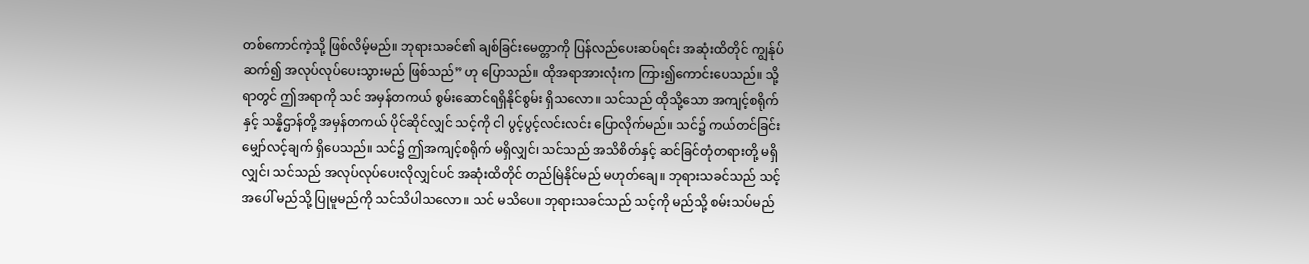တစ်ကောင်ကဲ့သို့ ဖြစ်လိမ့်မည်။ ဘုရားသခင်၏ ချစ်ခြင်းမေတ္တာကို ပြန်လည်ပေးဆပ်ရင်း အဆုံးထိတိုင် ကျွန်ုပ် ဆက်၍ အလုပ်လုပ်ပေးသွားမည် ဖြစ်သည်” ဟု ပြောသည်။ ထိုအရာအားလုံးက ကြား၍ကောင်းပေသည်။ သို့ရာတွင် ဤအရာကို သင် အမှန်တကယ် စွမ်းဆောင်ရရှိနိုင်စွမ်း ရှိသလော။ သင်သည် ထိုသို့သော အကျင့်စရိုက်နှင့် သန္နိဌာန်တို့ အမှန်တကယ် ပိုင်ဆိုင်လျှင် သင့်ကို ငါ ပွင့်ပွင့်လင်းလင်း ပြောလိုက်မည်။ သင်၌ ကယ်တင်ခြင်း မျှော်လင့်ချက် ရှိပေသည်။ သင်၌ ဤအကျင့်စရိုက် မရှိလျှင်၊ သင်သည် အသိစိတ်နှင့် ဆင်ခြင်တုံတရားတို့ မရှိလျှင်၊ သင်သည် အလုပ်လုပ်ပေးလိုလျှင်ပင် အဆုံးထိတိုင် တည်မြဲနိုင်မည် မဟုတ်ချေ။ ဘုရားသခင်သည် သင့်အပေါ် မည်သို့ ပြုမူမည်ကို သင်သိပါသလော။ သင် မသိပေ။ ဘုရားသခင်သည် သင့်ကို မည်သို့ စမ်းသပ်မည်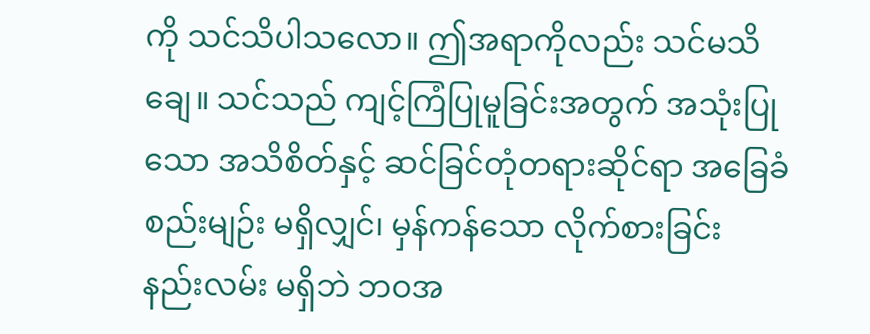ကို သင်သိပါသလော။ ဤအရာကိုလည်း သင်မသိချေ။ သင်သည် ကျင့်ကြံပြုမူခြင်းအတွက် အသုံးပြုသော အသိစိတ်နှင့် ဆင်ခြင်တုံတရားဆိုင်ရာ အခြေခံစည်းမျဉ်း မရှိလျှင်၊ မှန်ကန်သော လိုက်စားခြင်း နည်းလမ်း မရှိဘဲ ဘဝအ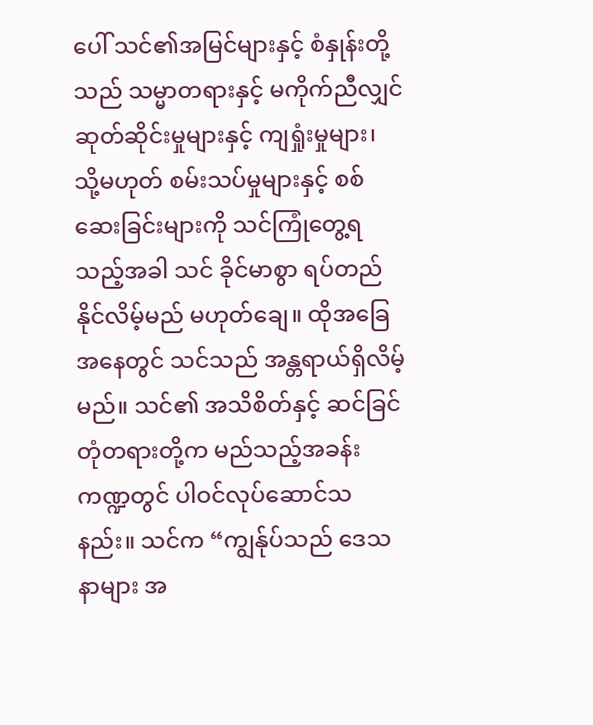ပေါ် သင်၏အမြင်များနှင့် စံနှုန်းတို့သည် သမ္မာတရားနှင့် မကိုက်ညီလျှင် ဆုတ်ဆိုင်းမှုများနှင့် ကျရှုံးမှုများ၊ သို့မဟုတ် စမ်းသပ်မှုများနှင့် စစ်ဆေးခြင်းများကို သင်ကြုံတွေ့ရသည့်အခါ သင် ခိုင်မာစွာ ရပ်တည်နိုင်လိမ့်မည် မဟုတ်ချေ။ ထိုအခြေအနေတွင် သင်သည် အန္တရာယ်ရှိလိမ့်မည်။ သင်၏ အသိစိတ်နှင့် ဆင်ခြင်တုံတရားတို့က မည်သည့်အခန်းကဏ္ဍတွင် ပါဝင်လုပ်ဆောင်သနည်း။ သင်က “ကျွန်ုပ်သည် ဒေသနာများ အ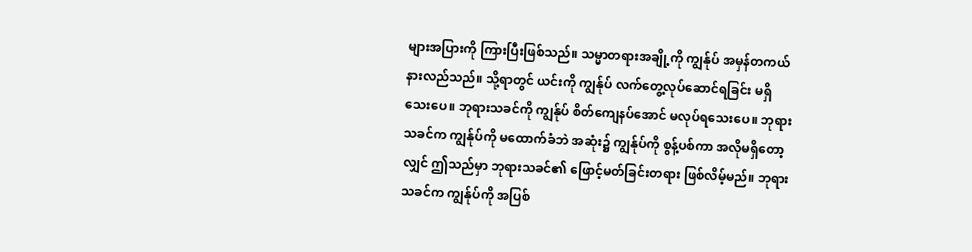များအပြားကို ကြားပြီးဖြစ်သည်။ သမ္မာတရားအချို့ကို ကျွန်ုပ် အမှန်တကယ် နားလည်သည်။ သို့ရာတွင် ယင်းကို ကျွန်ုပ် လက်တွေ့လုပ်ဆောင်ရခြင်း မရှိသေးပေ။ ဘုရားသခင်ကို ကျွန်ုပ် စိတ်ကျေနပ်အောင် မလုပ်ရသေးပေ။ ဘုရားသခင်က ကျွန်ုပ်ကို မထောက်ခံဘဲ အဆုံး၌ ကျွန်ုပ်ကို စွန့်ပစ်ကာ အလိုမရှိတော့လျှင် ဤသည်မှာ ဘုရားသခင်၏ ဖြောင့်မတ်ခြင်းတရား ဖြစ်လိမ့်မည်။ ဘုရားသခင်က ကျွန်ုပ်ကို အပြစ်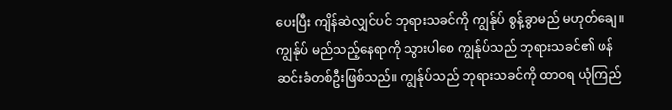ပေးပြီး ကျိန်ဆဲလျှင်ပင် ဘုရားသခင်ကို ကျွန်ုပ် စွန့်ခွာမည် မဟုတ်ချေ။ ကျွန်ုပ် မည်သည့်နေရာကို သွားပါစေ ကျွန်ုပ်သည် ဘုရားသခင်၏ ဖန်ဆင်းခံတစ်ဦးဖြစ်သည်။ ကျွန်ုပ်သည် ဘုရားသခင်ကို ထာဝရ ယုံကြည်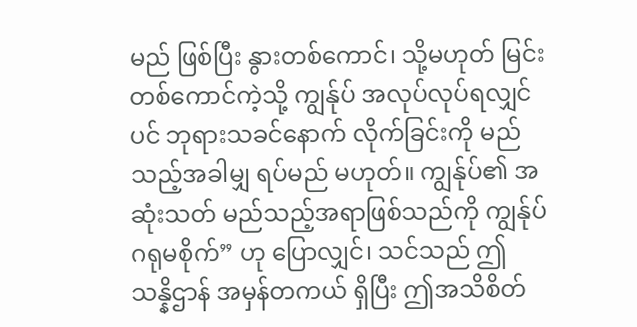မည် ဖြစ်ပြီး နွားတစ်ကောင်၊ သို့မဟုတ် မြင်းတစ်ကောင်ကဲ့သို့ ကျွန်ုပ် အလုပ်လုပ်ရလျှင်ပင် ဘုရားသခင်နောက် လိုက်ခြင်းကို မည်သည့်အခါမျှ ရပ်မည် မဟုတ်။ ကျွန်ုပ်၏ အဆုံးသတ် မည်သည့်အရာဖြစ်သည်ကို ကျွန်ုပ် ဂရုမစိုက်” ဟု ပြောလျှင်၊ သင်သည် ဤ သန္နိဌာန် အမှန်တကယ် ရှိပြီး ဤအသိစိတ်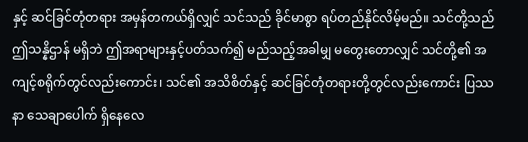နှင့် ဆင်ခြင်တုံတရား အမှန်တကယ်ရှိလျှင် သင်သည် ခိုင်မာစွာ ရပ်တည်နိုင်လိမ့်မည်။ သင်တို့သည် ဤသန္နိဌာန် မရှိဘဲ ဤအရာများနှင့်ပတ်သက်၍ မည်သည့်အခါမျှ မတွေးတောလျှင် သင်တို့၏ အကျင့်စရိုက်တွင်လည်းကောင်း၊ သင်၏ အသိစိတ်နှင့် ဆင်ခြင်တုံတရားတို့တွင်လည်းကောင်း ပြဿနာ သေချာပေါက် ရှိနေလေ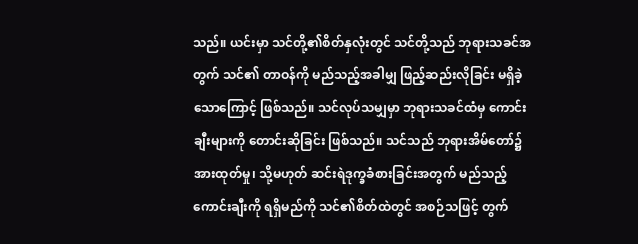သည်။ ယင်းမှာ သင်တို့၏စိတ်နှလုံးတွင် သင်တို့သည် ဘုရားသခင်အတွက် သင်၏ တာဝန်ကို မည်သည့်အခါမျှ ဖြည့်ဆည်းလိုခြင်း မရှိခဲ့သောကြောင့် ဖြစ်သည်။ သင်လုပ်သမျှမှာ ဘုရားသခင်ထံမှ ကောင်းချီးများကို တောင်းဆိုခြင်း ဖြစ်သည်။ သင်သည် ဘုရားအိမ်တော်၌ အားထုတ်မှု၊ သို့မဟုတ် ဆင်းရဲဒုက္ခခံစားခြင်းအတွက် မည်သည့်ကောင်းချီးကို ရရှိမည်ကို သင်၏စိတ်ထဲတွင် အစဉ်သဖြင့် တွက်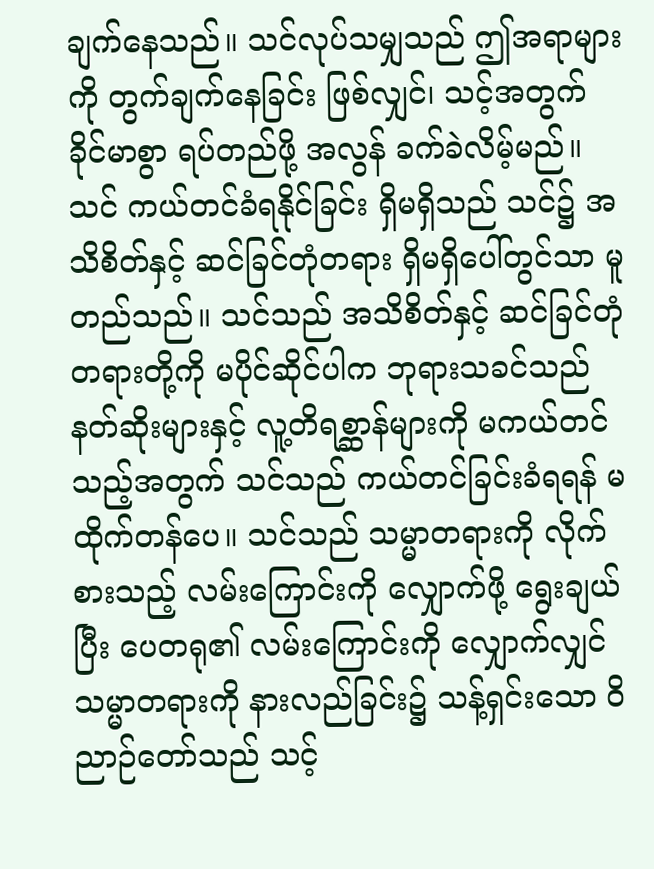ချက်နေသည်။ သင်လုပ်သမျှသည် ဤအရာများကို တွက်ချက်နေခြင်း ဖြစ်လျှင်၊ သင့်အတွက် ခိုင်မာစွာ ရပ်တည်ဖို့ အလွန် ခက်ခဲလိမ့်မည်။ သင် ကယ်တင်ခံရနိုင်ခြင်း ရှိမရှိသည် သင်၌ အသိစိတ်နှင့် ဆင်ခြင်တုံတရား ရှိမရှိပေါ်တွင်သာ မူတည်သည်။ သင်သည် အသိစိတ်နှင့် ဆင်ခြင်တုံတရားတို့ကို မပိုင်ဆိုင်ပါက ဘုရားသခင်သည် နတ်ဆိုးများနှင့် လူ့တိရစ္ဆာန်များကို မကယ်တင်သည့်အတွက် သင်သည် ကယ်တင်ခြင်းခံရရန် မထိုက်တန်ပေ။ သင်သည် သမ္မာတရားကို လိုက်စားသည့် လမ်းကြောင်းကို လျှောက်ဖို့ ရွေးချယ်ပြီး ပေတရု၏ လမ်းကြောင်းကို လျှောက်လျှင် သမ္မာတရားကို နားလည်ခြင်း၌ သန့်ရှင်းသော ဝိညာဉ်တော်သည် သင့်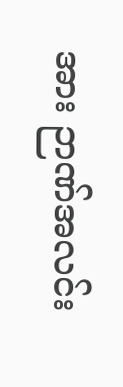အား ဉာဏ်အလင်း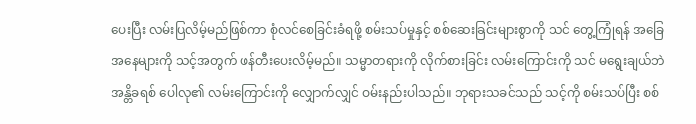ပေးပြီး လမ်းပြလိမ့်မည်ဖြစ်ကာ စုံလင်စေခြင်းခံရဖို့ စမ်းသပ်မှုနှင့် စစ်ဆေးခြင်းများစွာကို သင် တွေ့ကြုံရန် အခြေအနေများကို သင့်အတွက် ဖန်တီးပေးလိမ့်မည်။ သမ္မာတရားကို လိုက်စားခြင်း လမ်းကြောင်းကို သင် မရွေးချယ်ဘဲ အန္တိခရစ် ပေါလု၏ လမ်းကြောင်းကို လျှောက်လျှင် ဝမ်းနည်းပါသည်။ ဘုရားသခင်သည် သင့်ကို စမ်းသပ်ပြီး စစ်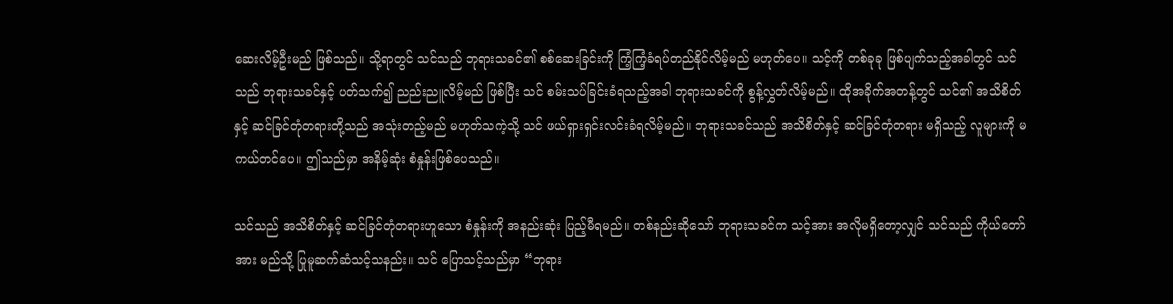ဆေးလိမ့်ဦးမည် ဖြစ်သည်။ သို့ရာတွင် သင်သည် ဘုရားသခင်၏ စစ်ဆေးခြင်းကို ကြံ့ကြံ့ခံရပ်တည်နိုင်လိမ့်မည် မဟုတ်ပေ။ သင့်ကို တစ်ခုခု ဖြစ်ပျက်သည့်အခါတွင် သင်သည် ဘုရားသခင်နှင့် ပတ်သက်၍ ညည်းညူလိမ့်မည် ဖြစ်ပြီး သင် စမ်းသပ်ခြင်းခံရသည့်အခါ ဘုရားသခင်ကို စွန့်လွှတ်လိမ့်မည်။ ထိုအခိုက်အတန့်တွင် သင်၏ အသိစိတ်နှင့် ဆင်ခြင်တုံတရားတို့သည် အသုံးတည့်မည် မဟုတ်သကဲ့သို့ သင် ဖယ်ရှားရှင်းလင်းခံရလိမ့်မည်။ ဘုရားသခင်သည် အသိစိတ်နှင့် ဆင်ခြင်တုံတရား မရှိသည့် လူများကို မကယ်တင်ပေ။ ဤသည်မှာ အနိမ့်ဆုံး စံနှုန်းဖြစ်ပေသည်။

သင်သည် အသိစိတ်နှင့် ဆင်ခြင်တုံတရားဟူသော စံနှုန်းကို အနည်းဆုံး ပြည့်မီရမည်။ တစ်နည်းဆိုသော် ဘုရားသခင်က သင့်အား အလိုမရှိတော့လျှင် သင်သည် ကိုယ်တော်အား မည်သို့ ပြုမူဆက်ဆံသင့်သနည်း။ သင် ပြောသင့်သည်မှာ “ဘုရား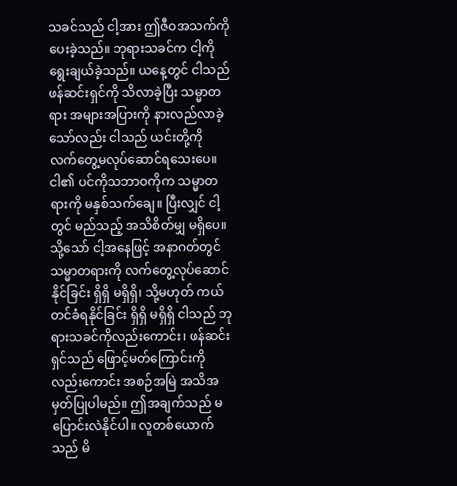သခင်သည် ငါ့အား ဤဇီဝအသက်ကို ပေးခဲ့သည်။ ဘုရားသခင်က ငါ့ကို ရွေးချယ်ခဲ့သည်။ ယနေ့တွင် ငါသည် ဖန်ဆင်းရှင်ကို သိလာခဲ့ပြီး သမ္မာတရား အများအပြားကို နားလည်လာခဲ့သော်လည်း ငါသည် ယင်းတို့ကို လက်တွေ့မလုပ်ဆောင်ရသေးပေ။ ငါ၏ ပင်ကိုသဘာဝကိုက သမ္မာတရားကို မနှစ်သက်ချေ။ ပြီးလျှင် ငါ့တွင် မည်သည့် အသိစိတ်မျှ မရှိပေ။ သို့သော် ငါ့အနေဖြင့် အနာဂတ်တွင် သမ္မာတရားကို လက်တွေ့လုပ်ဆောင်နိုင်ခြင်း ရှိရှိ မရှိရှိ၊ သို့မဟုတ် ကယ်တင်ခံရနိုင်ခြင်း ရှိရှိ မရှိရှိ ငါသည် ဘုရားသခင်ကိုလည်းကောင်း၊ ဖန်ဆင်းရှင်သည် ဖြောင့်မတ်ကြောင်းကိုလည်းကောင်း အစဉ်အမြဲ အသိအမှတ်ပြုပါမည်။ ဤအချက်သည် မပြောင်းလဲနိုင်ပါ။ လူတစ်ယောက်သည် မိ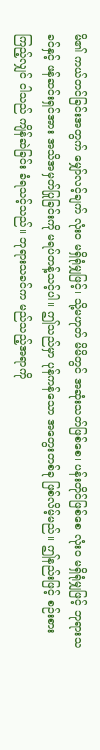မိ၏ ကယ်တင်ခြင်းအတွက် မျှော်လင့်ချက် လုံးဝ မရှိရုံမျှဖြင့်၊ သို့မဟုတ် မိမိတွင် အဆုံးသတ်ဖြစ်စေ၊ ပန်းတိုင်ဖြစ်စေ လုံးဝ မရှိရုံမျှဖြင့် ဘုရားသခင်နှင့် ဖန်ဆင်းရှင်အား အသိအမှတ်ပြုခြင်းကို မရပ်တန့်သင့်ပါ။ ဤသည်မှာ ပုန်ကန်သော အတွေးတစ်ခု ဖြစ်လိမ့်မည်။ ဤနည်းဖြင့် စဉ်းစားကြည့်လျှင် ငါသည် ကျိန်ဆဲခြင်း ခံရသင့်သည်။ ဘုရားသခင်က မည်သည့်အရာကို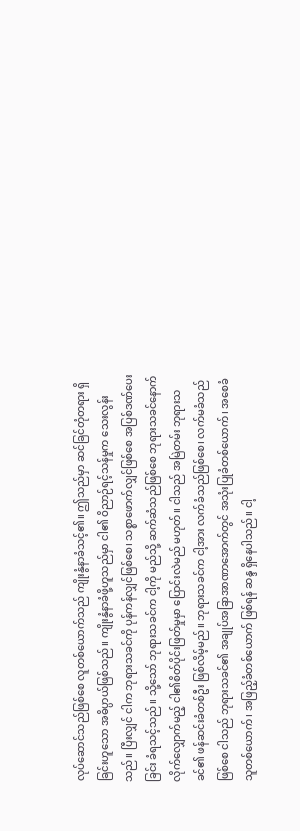လုပ်ဆောင်သည်ဖြစ်စေ လူတစ်ယောက်သည် ကျိုးနွံနာခံသင့်၏။ ဤသည်မှာ ဆင်ခြင်တုံတရား ရှိခြင်းဟူသော အဓိပ္ပာယ်ဖြစ်သည်။ ကျိုးနွံနာခံဖို့ဟူသည်မှာ ငါ၏ ဝိညာဉ်ရင့်သန်မှုက သေးလွန်းသည်။ ပြီးလျှင် ငါက ဘုရားသခင်ကို ပုန်ကန်လျှင်ဖြစ်စေ၊ သစ္စာဖောက်လျှင်ဖြစ်စေ အပြစ်ဒဏ်ပေးခြင်း ခံရသင့်သည်။ သို့သော် ဘုရားသခင်က ငါ့ကို မည်သို့ ဆက်ဆံသည်ဖြစ်စေ ဘုရားသခင်နောက် လိုက်လျှောက်မည့် ငါ၏စိတ်ပိုင်းဖြတ်မှုမှာ ပြောင်းလဲမည် မဟုတ်။ ငါသည် အမြဲတမ်း ဘုရားသခင်၏ ဖန်ဆင်းခံတစ်ဦး ဖြစ်လိမ့်မည်။ ဘုရားသခင်က ငါ့အား လက်ခံသည်ဖြစ်စေ၊ လက်မခံသည်ဖြစ်စေ ငါသည် ဘုရားသခင်၏ အချုပ်အခြာအာဏာအောက်တွင် အသုံးပြုခံတစ်ယောက်၊ အစေခံသူတစ်ယောက်၊ အဖြည့်ခံတစ်ယောက် ဖြစ်ရန် ဆန္ဒ ရှိနေပါသည်။ ငါ့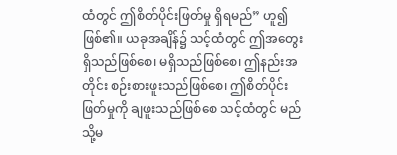ထံတွင် ဤစိတ်ပိုင်းဖြတ်မှု ရှိရမည်” ဟူ၍ ဖြစ်၏။ ယခုအချိန်၌ သင့်ထံတွင် ဤအတွေး ရှိသည်ဖြစ်စေ၊ မရှိသည်ဖြစ်စေ၊ ဤနည်းအတိုင်း စဉ်းစားဖူးသည်ဖြစ်စေ၊ ဤစိတ်ပိုင်းဖြတ်မှုကို ချဖူးသည်ဖြစ်စေ သင့်ထံတွင် မည်သို့မ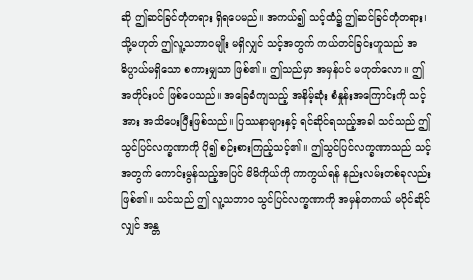ဆို ဤဆင်ခြင်တုံတရား ရှိရပေမည်။ အကယ်၍ သင့်ထံ၌ ဤဆင်ခြင်တုံတရား၊ သို့မဟုတ် ဤလူ့သဘာဝမျိုး မရှိလျှင် သင့်အတွက် ကယ်တင်ခြင်းဟူသည် အဓိပ္ပာယ်မရှိသော စကားမျှသာ ဖြစ်၏။ ဤသည်မှာ အမှန်ပင် မဟုတ်လော။ ဤအတိုင်းပင် ဖြစ်ပေသည်။ အခြေခံကျသည့် အနိမ့်ဆုံး စံနှုန်းအကြောင်းကို သင့်အား အသိပေးပြီးဖြစ်သည်။ ပြဿနာများနှင့် ရင်ဆိုင်ရသည့်အခါ သင်သည် ဤသွင်ပြင်လက္ခဏာကို ပို၍ စဉ်းစားကြည့်သင့်၏။ ဤသွင်ပြင်လက္ခဏာသည် သင့်အတွက် ကောင်းမွန်သည့်အပြင် မိမိကိုယ်ကို ကာကွယ်ရန် နည်းလမ်းတစ်ခုလည်း ဖြစ်၏။ သင်သည် ဤ လူ့သဘာဝ သွင်ပြင်လက္ခဏာကို အမှန်တကယ် မပိုင်ဆိုင်လျှင် အန္တ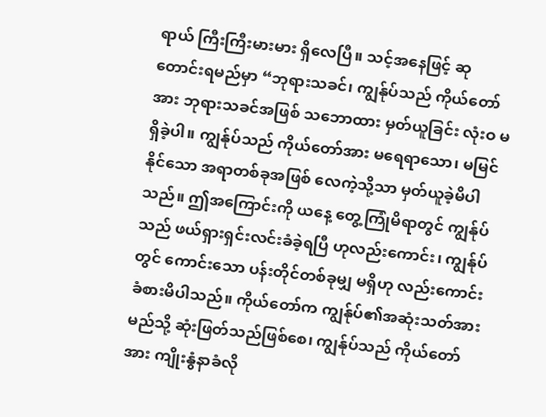ရာယ် ကြီးကြီးမားမား ရှိလေပြီ။ သင့်အနေဖြင့် ဆုတောင်းရမည်မှာ “ဘုရားသခင်၊ ကျွန်ုပ်သည် ကိုယ်တော်အား ဘုရားသခင်အဖြစ် သဘောထား မှတ်ယူခြင်း လုံးဝ မရှိခဲ့ပါ။ ကျွန်ုပ်သည် ကိုယ်တော်အား မရေရာသော၊ မမြင်နိုင်သော အရာတစ်ခုအဖြစ် လေကဲ့သို့သာ မှတ်ယူခဲ့မိပါသည်။ ဤအကြောင်းကို ယနေ့ တွေ့ကြုံမိရာတွင် ကျွန်ုပ်သည် ဖယ်ရှားရှင်းလင်းခံခဲ့ရပြီ ဟုလည်းကောင်း၊ ကျွန်ုပ်တွင် ကောင်းသော ပန်းတိုင်တစ်ခုမျှ မရှိဟု လည်းကောင်း ခံစားမိပါသည်။ ကိုယ်တော်က ကျွန်ုပ်၏အဆုံးသတ်အား မည်သို့ ဆုံးဖြတ်သည်ဖြစ်စေ၊ ကျွန်ုပ်သည် ကိုယ်တော်အား ကျိုးနွံနာခံလို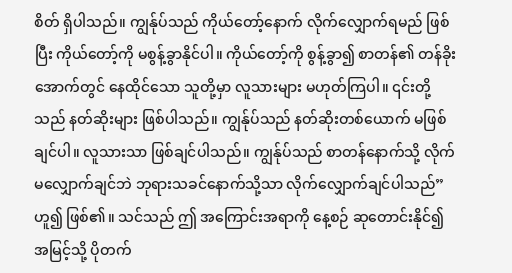စိတ် ရှိပါသည်။ ကျွန်ုပ်သည် ကိုယ်တော့်နောက် လိုက်လျှောက်ရမည် ဖြစ်ပြီး ကိုယ်တော့်ကို မစွန့်ခွာနိုင်ပါ။ ကိုယ်တော့်ကို စွန့်ခွာ၍ စာတန်၏ တန်ခိုးအောက်တွင် နေထိုင်သော သူတို့မှာ လူသားများ မဟုတ်ကြပါ။ ၎င်းတို့သည် နတ်ဆိုးများ ဖြစ်ပါသည်။ ကျွန်ုပ်သည် နတ်ဆိုးတစ်ယောက် မဖြစ်ချင်ပါ။ လူသားသာ ဖြစ်ချင်ပါသည်။ ကျွန်ုပ်သည် စာတန်နောက်သို့ လိုက်မလျှောက်ချင်ဘဲ ဘုရားသခင်နောက်သို့သာ လိုက်လျှောက်ချင်ပါသည်” ဟူ၍ ဖြစ်၏။ သင်သည် ဤ အကြောင်းအရာကို နေ့စဉ် ဆုတောင်းနိုင်၍ အမြင့်သို့ ပိုတက်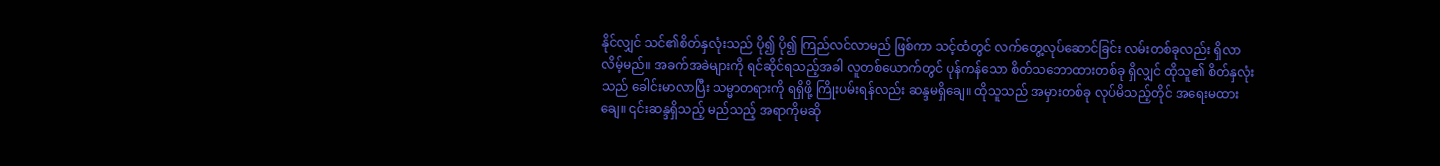နိုင်လျှင် သင်၏စိတ်နှလုံးသည် ပို၍ ပို၍ ကြည်လင်လာမည် ဖြစ်ကာ သင့်ထံတွင် လက်တွေ့လုပ်ဆောင်ခြင်း လမ်းတစ်ခုလည်း ရှိလာလိမ့်မည်။ အခက်အခဲများကို ရင်ဆိုင်ရသည့်အခါ လူတစ်ယောက်တွင် ပုန်ကန်သော စိတ်သဘောထားတစ်ခု ရှိလျှင် ထိုသူ၏ စိတ်နှလုံးသည် ခေါင်းမာလာပြီး သမ္မာတရားကို ရရှိဖို့ ကြိုးပမ်းရန်လည်း ဆန္ဒမရှိချေ။ ထိုသူသည် အမှားတစ်ခု လုပ်မိသည့်တိုင် အရေးမထားချေ။ ၎င်းဆန္ဒရှိသည့် မည်သည့် အရာကိုမဆို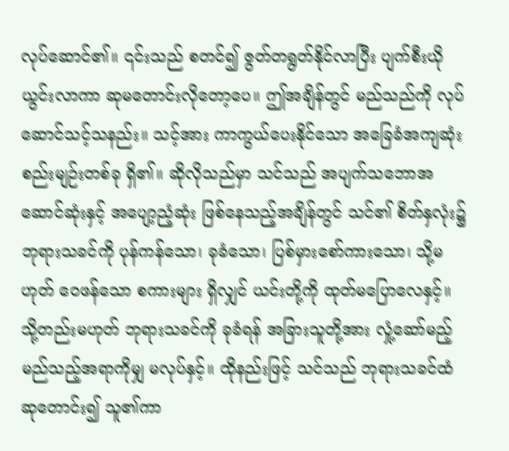လုပ်ဆောင်၏။ ၎င်းသည် စတင်၍ ဇွတ်တရွတ်နိုင်လာပြီး ပျက်စီးယိုယွင်းလာကာ ဆုမတောင်းလိုတော့ပေ။ ဤအချိန်တွင် မည်သည်ကို လုပ်ဆောင်သင့်သနည်း။ သင့်အား ကာကွယ်ပေးနိုင်သော အခြေခံအကျဆုံးစည်းမျဉ်းတစ်ခု ရှိ၏။ ဆိုလိုသည်မှာ သင်သည် အပျက်သဘောအဆောင်ဆုံးနှင့် အပျော့ညံ့ဆုံး ဖြစ်နေသည့်အချိန်တွင် သင်၏ စိတ်နှလုံး၌ ဘုရားသခင်ကို ပုန်ကန်သော၊ ခုခံသော၊ ပြစ်မှားစော်ကားသော၊ သို့မဟုတ် ဝေဖန်သော စကားများ ရှိလျှင် ယင်းတို့ကို ထုတ်မပြောလေနှင့်။ သို့တည်းမဟုတ် ဘုရားသခင်ကို ခုခံရန် အခြားသူတို့အား လှုံ့ဆော်မည့် မည်သည့်အရာကိုမျှ မလုပ်နှင့်။ ထိုနည်းဖြင့် သင်သည် ဘုရားသခင်ထံ ဆုတောင်း၍ သူ၏ကာ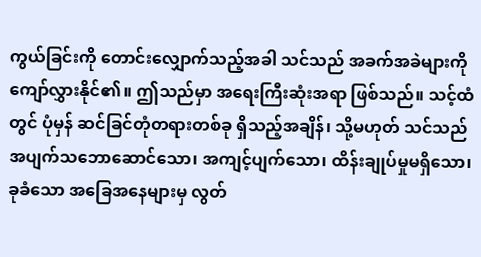ကွယ်ခြင်းကို တောင်းလျှောက်သည့်အခါ သင်သည် အခက်အခဲများကို ကျော်လွှားနိုင်၏။ ဤသည်မှာ အရေးကြီးဆုံးအရာ ဖြစ်သည်။ သင့်ထံတွင် ပုံမှန် ဆင်ခြင်တုံတရားတစ်ခု ရှိသည့်အချိန်၊ သို့မဟုတ် သင်သည် အပျက်သဘောဆောင်သော၊ အကျင့်ပျက်သော၊ ထိန်းချုပ်မှုမရှိသော၊ ခုခံသော အခြေအနေများမှ လွတ်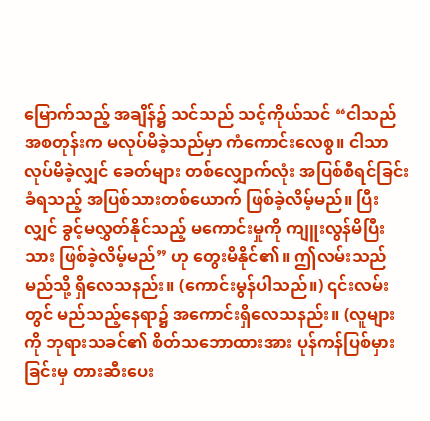မြောက်သည့် အချိန်၌ သင်သည် သင့်ကိုယ်သင် “ငါသည် အစတုန်းက မလုပ်မိခဲ့သည်မှာ ကံကောင်းလေစွ။ ငါသာ လုပ်မိခဲ့လျှင် ခေတ်များ တစ်လျှောက်လုံး အပြစ်စီရင်ခြင်း ခံရသည့် အပြစ်သားတစ်ယောက် ဖြစ်ခဲ့လိမ့်မည်။ ပြီးလျှင် ခွင့်မလွှတ်နိုင်သည့် မကောင်းမှုကို ကျူးလွန်မိပြီးသား ဖြစ်ခဲ့လိမ့်မည်” ဟု တွေးမိနိုင်၏။ ဤလမ်းသည် မည်သို့ ရှိလေသနည်း။ (ကောင်းမွန်ပါသည်။) ၎င်းလမ်းတွင် မည်သည့်နေရာ၌ အကောင်းရှိလေသနည်း။ (လူများကို ဘုရားသခင်၏ စိတ်သဘောထားအား ပုန်ကန်ပြစ်မှားခြင်းမှ တားဆီးပေး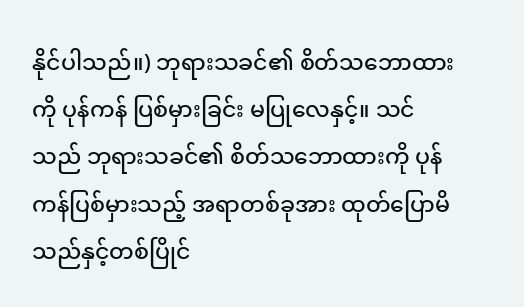နိုင်ပါသည်။) ဘုရားသခင်၏ စိတ်သဘောထားကို ပုန်ကန် ပြစ်မှားခြင်း မပြုလေနှင့်။ သင်သည် ဘုရားသခင်၏ စိတ်သဘောထားကို ပုန်ကန်ပြစ်မှားသည့် အရာတစ်ခုအား ထုတ်ပြောမိသည်နှင့်တစ်ပြိုင်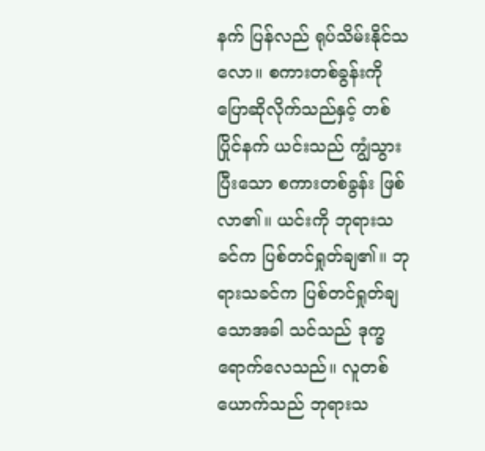နက် ပြန်လည် ရုပ်သိမ်းနိုင်သလော။ စကားတစ်ခွန်းကို ပြောဆိုလိုက်သည်နှင့် တစ်ပြိုင်နက် ယင်းသည် ကျွံသွားပြီးသော စကားတစ်ခွန်း ဖြစ်လာ၏။ ယင်းကို ဘုရားသခင်က ပြစ်တင်ရှုတ်ချ၏။ ဘုရားသခင်က ပြစ်တင်ရှုတ်ချသောအခါ သင်သည် ဒုက္ခရောက်လေသည်။ လူတစ်ယောက်သည် ဘုရားသ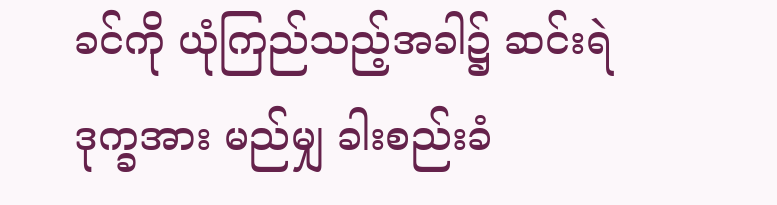ခင်ကို ယုံကြည်သည့်အခါ၌ ဆင်းရဲဒုက္ခအား မည်မျှ ခါးစည်းခံ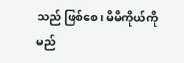သည် ဖြစ်စေ၊ မိမိကိုယ်ကို မည်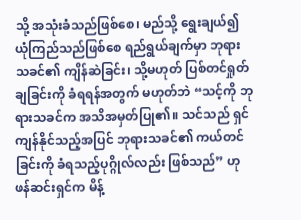သို့ အသုံးခံသည်ဖြစ်စေ၊ မည်သို့ ရွေးချယ်၍ ယုံကြည်သည်ဖြစ်စေ ရည်ရွယ်ချက်မှာ ဘုရားသခင်၏ ကျိန်ဆဲခြင်း၊ သို့မဟုတ် ပြစ်တင်ရှုတ်ချခြင်းကို ခံရရန်အတွက် မဟုတ်ဘဲ “သင့်ကို ဘုရားသခင်က အသိအမှတ်ပြု၏။ သင်သည် ရှင်ကျန်နိုင်သည့်အပြင် ဘုရားသခင်၏ ကယ်တင်ခြင်းကို ခံရသည့်ပုဂ္ဂိုလ်လည်း ဖြစ်သည်” ဟု ဖန်ဆင်းရှင်က မိန့်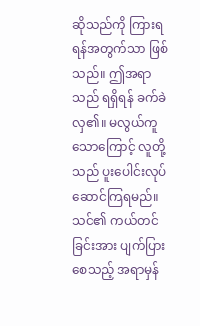ဆိုသည်ကို ကြားရရန်အတွက်သာ ဖြစ်သည်။ ဤအရာသည် ရရှိရန် ခက်ခဲလှ၏။ မလွယ်ကူသောကြောင့် လူတို့သည် ပူးပေါင်းလုပ်ဆောင်ကြရမည်။ သင်၏ ကယ်တင်ခြင်းအား ပျက်ပြားစေသည့် အရာမှန်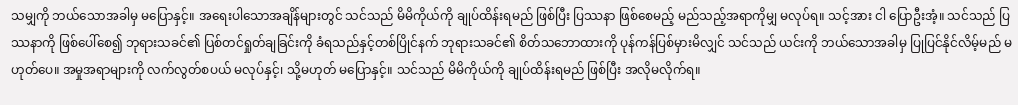သမျှကို ဘယ်သောအခါမှ မပြောနှင့်။ အရေးပါသောအချိန်များတွင် သင်သည် မိမိကိုယ်ကို ချုပ်ထိန်းရမည် ဖြစ်ပြီး ပြဿနာ ဖြစ်စေမည့် မည်သည့်အရာကိုမျှ မလုပ်ရ။ သင့်အား ငါ ပြောဦးအံ့။ သင်သည် ပြဿနာကို ဖြစ်ပေါ်စေ၍ ဘုရားသခင်၏ ပြစ်တင်ရှုတ်ချခြင်းကို ခံရသည်နှင့်တစ်ပြိုင်နက် ဘုရားသခင်၏ စိတ်သဘောထားကို ပုန်ကန်ပြစ်မှားမိလျှင် သင်သည် ယင်းကို ဘယ်သောအခါမှ ပြုပြင်နိုင်လိမ့်မည် မဟုတ်ပေ။ အမှုအရာများကို လက်လွတ်စပယ် မလုပ်နှင့်၊ သို့မဟုတ် မပြောနှင့်။ သင်သည် မိမိကိုယ်ကို ချုပ်ထိန်းရမည် ဖြစ်ပြီး အလိုမလိုက်ရ။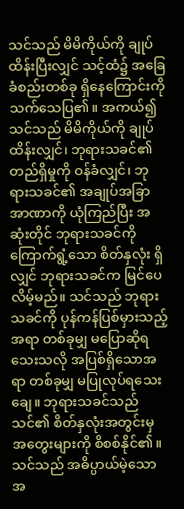သင်သည် မိမိကိုယ်ကို ချုပ်ထိန်းပြီးလျှင် သင့်ထံ၌ အခြေခံစည်းတစ်ခု ရှိနေကြောင်းကို သက်သေပြ၏။ အကယ်၍ သင်သည် မိမိကိုယ်ကို ချုပ်ထိန်းလျှင်၊ ဘုရားသခင်၏ တည်ရှိမှုကို ဝန်ခံလျှင်၊ ဘုရားသခင်၏ အချုပ်အခြာအာဏာကို ယုံကြည်ပြီး အဆုံးတိုင် ဘုရားသခင်ကို ကြောက်ရွံ့သော စိတ်နှလုံး ရှိလျှင် ဘုရားသခင်က မြင်ပေလိမ့်မည်။ သင်သည် ဘုရားသခင်ကို ပုန်ကန်ပြစ်မှားသည့်အရာ တစ်ခုမျှ မပြောဆိုရသေးသလို အပြစ်ရှိသောအရာ တစ်ခုမျှ မပြုလုပ်ရသေးချေ။ ဘုရားသခင်သည် သင်၏ စိတ်နှလုံးအတွင်းမှ အတွေးများကို စိစစ်နိုင်၏။ သင်သည် အဓိပ္ပာယ်မဲ့သော အ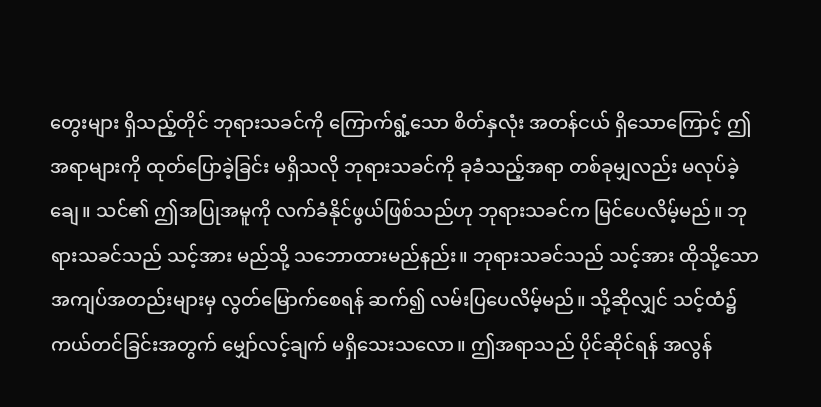တွေးများ ရှိသည့်တိုင် ဘုရားသခင်ကို ကြောက်ရွံ့သော စိတ်နှလုံး အတန်ငယ် ရှိသောကြောင့် ဤအရာများကို ထုတ်ပြောခဲ့ခြင်း မရှိသလို ဘုရားသခင်ကို ခုခံသည့်အရာ တစ်ခုမျှလည်း မလုပ်ခဲ့ချေ။ သင်၏ ဤအပြုအမူကို လက်ခံနိုင်ဖွယ်ဖြစ်သည်ဟု ဘုရားသခင်က မြင်ပေလိမ့်မည်။ ဘုရားသခင်သည် သင့်အား မည်သို့ သဘောထားမည်နည်း။ ဘုရားသခင်သည် သင့်အား ထိုသို့သော အကျပ်အတည်းများမှ လွတ်မြောက်စေရန် ဆက်၍ လမ်းပြပေလိမ့်မည်။ သို့ဆိုလျှင် သင့်ထံ၌ ကယ်တင်ခြင်းအတွက် မျှော်လင့်ချက် မရှိသေးသလော။ ဤအရာသည် ပိုင်ဆိုင်ရန် အလွန်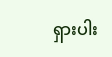ရှားပါး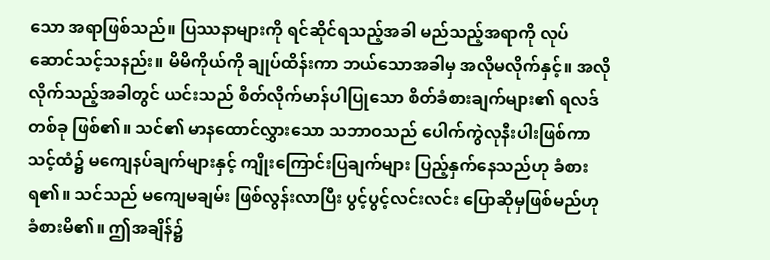သော အရာဖြစ်သည်။ ပြဿနာများကို ရင်ဆိုင်ရသည့်အခါ မည်သည့်အရာကို လုပ်ဆောင်သင့်သနည်း။ မိမိကိုယ်ကို ချုပ်ထိန်းကာ ဘယ်သောအခါမှ အလိုမလိုက်နှင့်။ အလိုလိုက်သည့်အခါတွင် ယင်းသည် စိတ်လိုက်မာန်ပါပြုသော စိတ်ခံစားချက်များ၏ ရလဒ်တစ်ခု ဖြစ်၏။ သင်၏ မာနထောင်လွှားသော သဘာဝသည် ပေါက်ကွဲလုနီးပါးဖြစ်ကာ သင့်ထံ၌ မကျေနပ်ချက်များနှင့် ကျိုးကြောင်းပြချက်များ ပြည့်နှက်နေသည်ဟု ခံစားရ၏။ သင်သည် မကျေမချမ်း ဖြစ်လွန်းလာပြီး ပွင့်ပွင့်လင်းလင်း ပြောဆိုမှဖြစ်မည်ဟု ခံစားမိ၏။ ဤအချိန်၌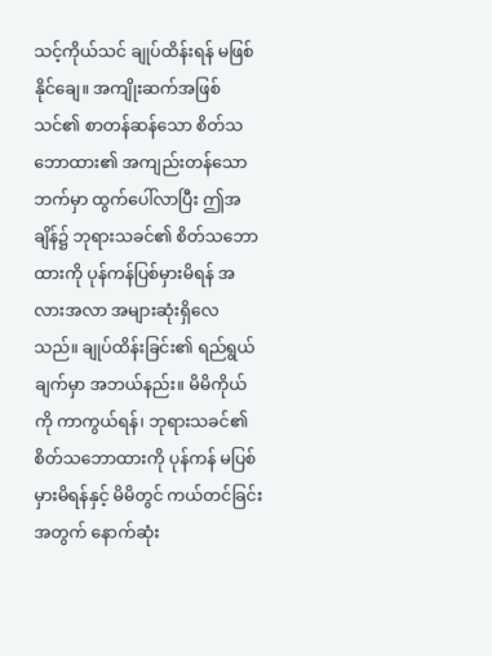သင့်ကိုယ်သင် ချုပ်ထိန်းရန် မဖြစ်နိုင်ချေ။ အကျိုးဆက်အဖြစ် သင်၏ စာတန်ဆန်သော စိတ်သဘောထား၏ အကျည်းတန်သော ဘက်မှာ ထွက်ပေါ်လာပြီး ဤအချိန်၌ ဘုရားသခင်၏ စိတ်သဘောထားကို ပုန်ကန်ပြစ်မှားမိရန် အလားအလာ အများဆုံးရှိလေသည်။ ချုပ်ထိန်းခြင်း၏ ရည်ရွယ်ချက်မှာ အဘယ်နည်း။ မိမိကိုယ်ကို ကာကွယ်ရန်၊ ဘုရားသခင်၏ စိတ်သဘောထားကို ပုန်ကန် မပြစ်မှားမိရန်နှင့် မိမိတွင် ကယ်တင်ခြင်းအတွက် နောက်ဆုံး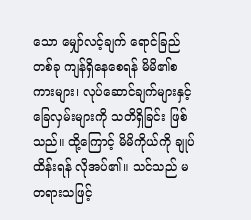သော မျှော်လင့်ချက် ရောင်ခြည်တစ်ခု ကျန်ရှိနေစေရန် မိမိ၏စကားများ၊ လုပ်ဆောင်ချက်များနှင့် ခြေလှမ်းများကို သတိရှိခြင်း ဖြစ်သည်။ ထို့ကြောင့် မိမိကိုယ်ကို ချုပ်ထိန်းရန် လိုအပ်၏။ သင်သည် မတရားသဖြင့်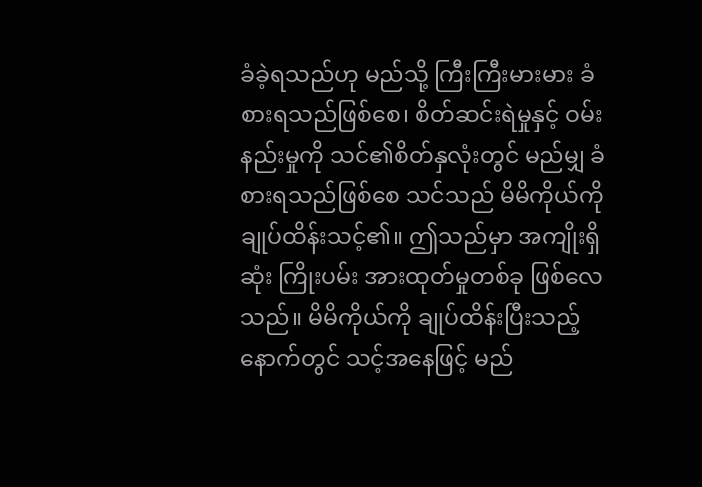ခံခဲ့ရသည်ဟု မည်သို့ ကြီးကြီးမားမား ခံစားရသည်ဖြစ်စေ၊ စိတ်ဆင်းရဲမှုနှင့် ဝမ်းနည်းမှုကို သင်၏စိတ်နှလုံးတွင် မည်မျှ ခံစားရသည်ဖြစ်စေ သင်သည် မိမိကိုယ်ကို ချုပ်ထိန်းသင့်၏။ ဤသည်မှာ အကျိုးရှိဆုံး ကြိုးပမ်း အားထုတ်မှုတစ်ခု ဖြစ်လေသည်။ မိမိကိုယ်ကို ချုပ်ထိန်းပြီးသည့်နောက်တွင် သင့်အနေဖြင့် မည်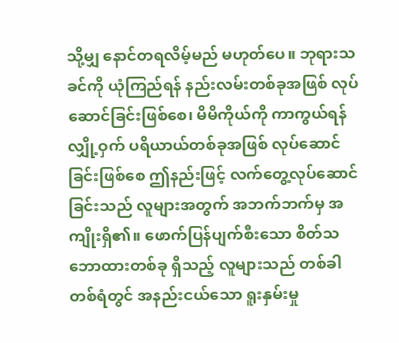သို့မျှ နောင်တရလိမ့်မည် မဟုတ်ပေ။ ဘုရားသခင်ကို ယုံကြည်ရန် နည်းလမ်းတစ်ခုအဖြစ် လုပ်ဆောင်ခြင်းဖြစ်စေ၊ မိမိကိုယ်ကို ကာကွယ်ရန် လျှို့ဝှက် ပရိယာယ်တစ်ခုအဖြစ် လုပ်ဆောင်ခြင်းဖြစ်စေ ဤနည်းဖြင့် လက်တွေ့လုပ်ဆောင်ခြင်းသည် လူများအတွက် အဘက်ဘက်မှ အကျိုးရှိ၏။ ဖောက်ပြန်ပျက်စီးသော စိတ်သဘောထားတစ်ခု ရှိသည့် လူများသည် တစ်ခါတစ်ရံတွင် အနည်းငယ်သော ရူးနှမ်းမှု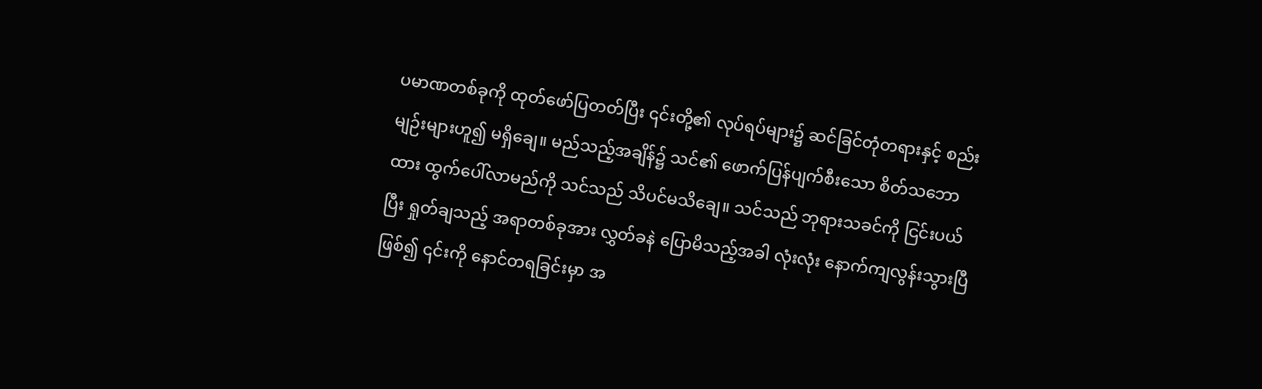ပမာဏတစ်ခုကို ထုတ်ဖော်ပြတတ်ပြီး ၎င်းတို့၏ လုပ်ရပ်များ၌ ဆင်ခြင်တုံတရားနှင့် စည်းမျဉ်းများဟူ၍ မရှိချေ။ မည်သည့်အချိန်၌ သင်၏ ဖောက်ပြန်ပျက်စီးသော စိတ်သဘောထား ထွက်ပေါ်လာမည်ကို သင်သည် သိပင်မသိချေ။ သင်သည် ဘုရားသခင်ကို ငြင်းပယ်ပြီး ရှုတ်ချသည့် အရာတစ်ခုအား လွှတ်ခနဲ ပြောမိသည့်အခါ လုံးလုံး နောက်ကျလွန်းသွားပြီ ဖြစ်၍ ၎င်းကို နောင်တရခြင်းမှာ အ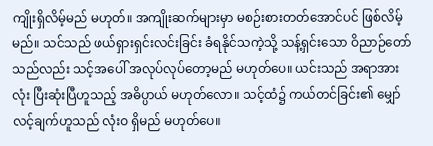ကျိုးရှိလိမ့်မည် မဟုတ်။ အကျိုးဆက်များမှာ မစဉ်းစားတတ်အောင်ပင် ဖြစ်လိမ့်မည်။ သင်သည် ဖယ်ရှားရှင်းလင်းခြင်း ခံရနိုင်သကဲ့သို့ သန့်ရှင်းသော ဝိညာဉ်တော်သည်လည်း သင့်အပေါ် အလုပ်လုပ်တော့မည် မဟုတ်ပေ။ ယင်းသည် အရာအားလုံး ပြီးဆုံးပြီဟူသည့် အဓိပ္ပာယ် မဟုတ်လော။ သင့်ထံ၌ ကယ်တင်ခြင်း၏ မျှော်လင့်ချက်ဟူသည် လုံးဝ ရှိမည် မဟုတ်ပေ။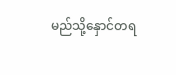မည်သို့နှောင်တရ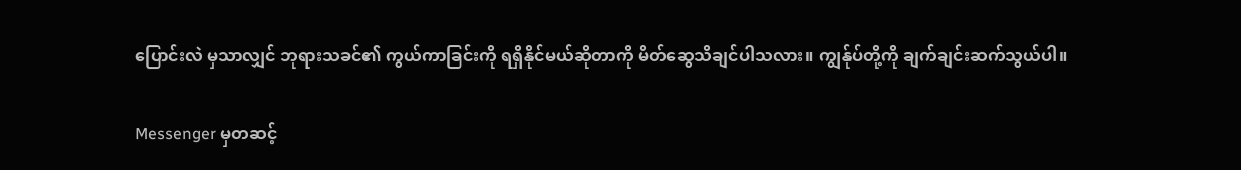ပြောင်းလဲ မှသာလျှင် ဘုရားသခင်၏ ကွယ်ကာခြင်းကို ရရှိနိုင်မယ်ဆိုတာကို မိတ်ဆွေသိချင်ပါသလား။ ကျွန်ုပ်တို့ကို ချက်ချင်းဆက်သွယ်ပါ။

Messenger မှတဆင့်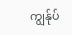ကျွန်ုပ်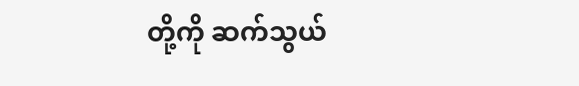တို့ကို ဆက်သွယ်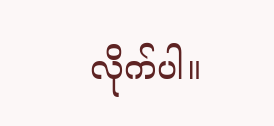လိုက်ပါ။